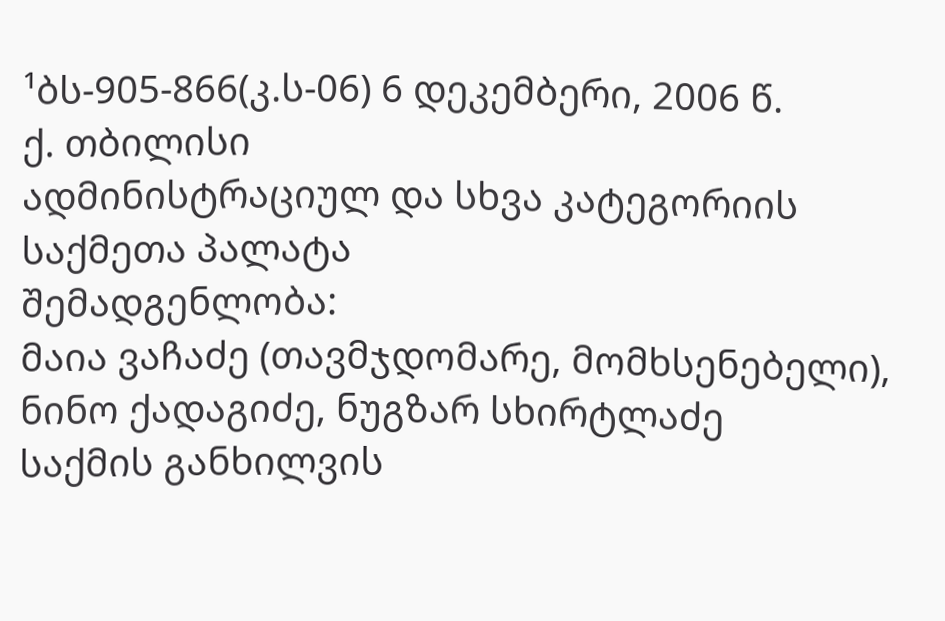¹ბს-905-866(კ.ს-06) 6 დეკემბერი, 2006 წ.
ქ. თბილისი
ადმინისტრაციულ და სხვა კატეგორიის საქმეთა პალატა
შემადგენლობა:
მაია ვაჩაძე (თავმჯდომარე, მომხსენებელი),
ნინო ქადაგიძე, ნუგზარ სხირტლაძე
საქმის განხილვის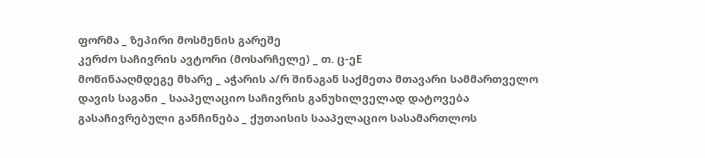ფორმა _ ზეპირი მოსმენის გარეშე
კერძო საჩივრის ავტორი (მოსარჩელე) _ თ. ც-ეE
მოწინააღმდეგე მხარე _ აჭარის ა/რ შინაგან საქმეთა მთავარი სამმართველო
დავის საგანი _ სააპელაციო საჩივრის განუხილველად დატოვება
გასაჩივრებული განჩინება _ ქუთაისის სააპელაციო სასამართლოს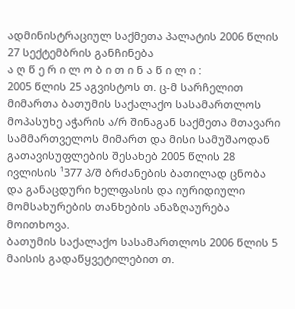ადმინისტრაციულ საქმეთა პალატის 2006 წლის 27 სექტემბრის განჩინება
ა ღ წ ე რ ი ლ ო ბ ი თ ი ნ ა წ ი ლ ი :
2005 წლის 25 აგვისტოს თ. ც-მ სარჩელით მიმართა ბათუმის საქალაქო სასამართლოს მოპასუხე აჭარის ა/რ შინაგან საქმეთა მთავარი სამმართველოს მიმართ და მისი სამუშაოდან გათავისუფლების შესახებ 2005 წლის 28 ივლისის ¹377 პ/შ ბრძანების ბათილად ცნობა და განაცდური ხელფასის და იურიდიული მომსახურების თანხების ანაზღაურება მოითხოვა.
ბათუმის საქალაქო სასამართლოს 2006 წლის 5 მაისის გადაწყვეტილებით თ.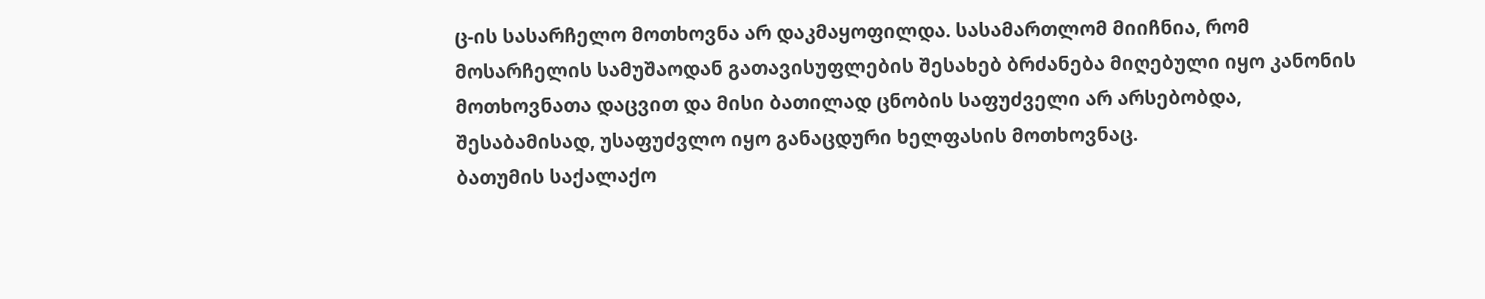ც-ის სასარჩელო მოთხოვნა არ დაკმაყოფილდა. სასამართლომ მიიჩნია, რომ მოსარჩელის სამუშაოდან გათავისუფლების შესახებ ბრძანება მიღებული იყო კანონის მოთხოვნათა დაცვით და მისი ბათილად ცნობის საფუძველი არ არსებობდა, შესაბამისად, უსაფუძვლო იყო განაცდური ხელფასის მოთხოვნაც.
ბათუმის საქალაქო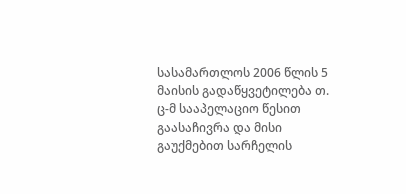სასამართლოს 2006 წლის 5 მაისის გადაწყვეტილება თ. ც-მ სააპელაციო წესით გაასაჩივრა და მისი გაუქმებით სარჩელის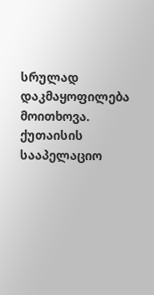სრულად დაკმაყოფილება მოითხოვა.
ქუთაისის სააპელაციო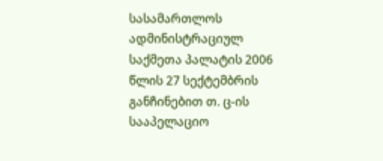სასამართლოს ადმინისტრაციულ საქმეთა პალატის 2006 წლის 27 სექტემბრის განჩინებით თ. ც-ის სააპელაციო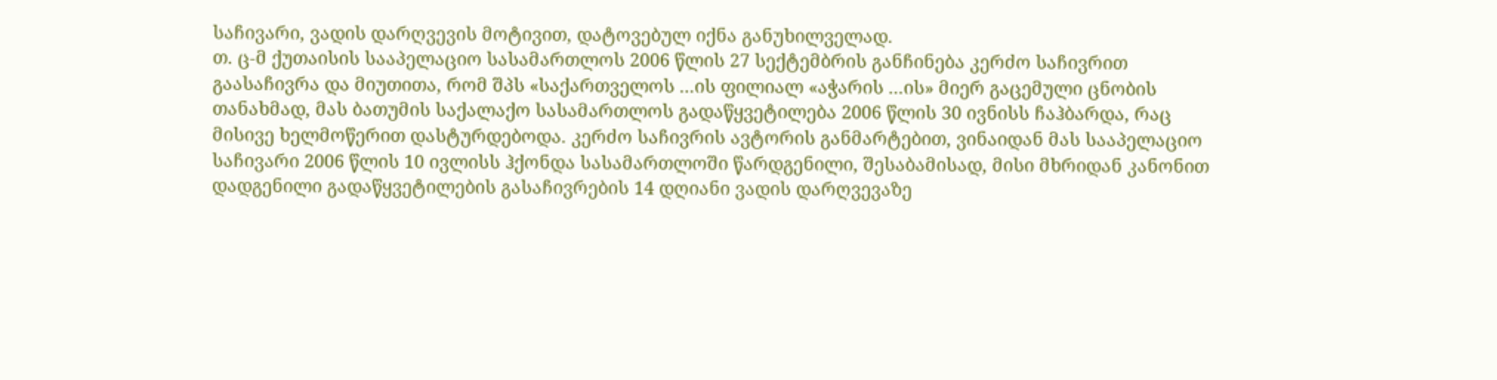საჩივარი, ვადის დარღვევის მოტივით, დატოვებულ იქნა განუხილველად.
თ. ც-მ ქუთაისის სააპელაციო სასამართლოს 2006 წლის 27 სექტემბრის განჩინება კერძო საჩივრით გაასაჩივრა და მიუთითა, რომ შპს «საქართველოს ...ის ფილიალ «აჭარის ...ის» მიერ გაცემული ცნობის თანახმად, მას ბათუმის საქალაქო სასამართლოს გადაწყვეტილება 2006 წლის 30 ივნისს ჩაჰბარდა, რაც მისივე ხელმოწერით დასტურდებოდა. კერძო საჩივრის ავტორის განმარტებით, ვინაიდან მას სააპელაციო საჩივარი 2006 წლის 10 ივლისს ჰქონდა სასამართლოში წარდგენილი, შესაბამისად, მისი მხრიდან კანონით დადგენილი გადაწყვეტილების გასაჩივრების 14 დღიანი ვადის დარღვევაზე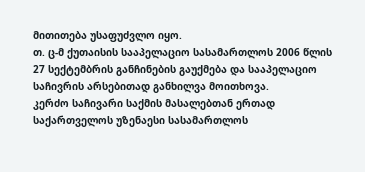მითითება უსაფუძვლო იყო.
თ. ც-მ ქუთაისის სააპელაციო სასამართლოს 2006 წლის 27 სექტემბრის განჩინების გაუქმება და სააპელაციო საჩივრის არსებითად განხილვა მოითხოვა.
კერძო საჩივარი საქმის მასალებთან ერთად საქართველოს უზენაესი სასამართლოს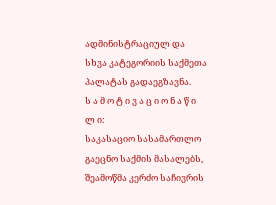ადმინისტრაციულ და სხვა კატეგორიის საქმეთა პალატას გადაეგზავნა.
ს ა მ ო ტ ი ვ ა ც ი ო ნ ა წ ი ლ ი:
საკასაციო სასამართლო გაეცნო საქმის მასალებს, შეამოწმა კერძო საჩივრის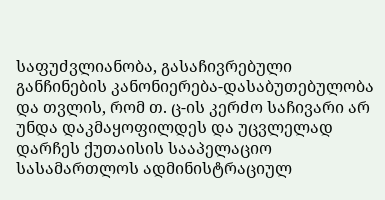საფუძვლიანობა, გასაჩივრებული განჩინების კანონიერება-დასაბუთებულობა და თვლის, რომ თ. ც-ის კერძო საჩივარი არ უნდა დაკმაყოფილდეს და უცვლელად დარჩეს ქუთაისის სააპელაციო სასამართლოს ადმინისტრაციულ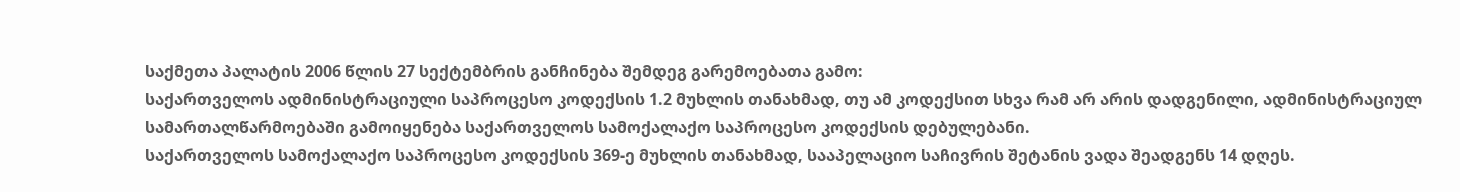საქმეთა პალატის 2006 წლის 27 სექტემბრის განჩინება შემდეგ გარემოებათა გამო:
საქართველოს ადმინისტრაციული საპროცესო კოდექსის 1.2 მუხლის თანახმად, თუ ამ კოდექსით სხვა რამ არ არის დადგენილი, ადმინისტრაციულ სამართალწარმოებაში გამოიყენება საქართველოს სამოქალაქო საპროცესო კოდექსის დებულებანი.
საქართველოს სამოქალაქო საპროცესო კოდექსის 369-ე მუხლის თანახმად, სააპელაციო საჩივრის შეტანის ვადა შეადგენს 14 დღეს.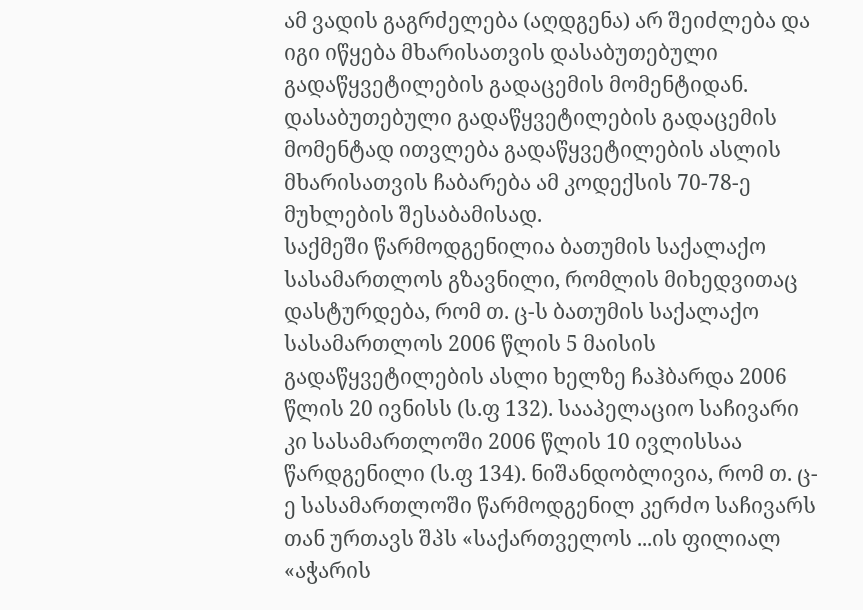ამ ვადის გაგრძელება (აღდგენა) არ შეიძლება და იგი იწყება მხარისათვის დასაბუთებული გადაწყვეტილების გადაცემის მომენტიდან. დასაბუთებული გადაწყვეტილების გადაცემის მომენტად ითვლება გადაწყვეტილების ასლის მხარისათვის ჩაბარება ამ კოდექსის 70-78-ე მუხლების შესაბამისად.
საქმეში წარმოდგენილია ბათუმის საქალაქო სასამართლოს გზავნილი, რომლის მიხედვითაც დასტურდება, რომ თ. ც-ს ბათუმის საქალაქო სასამართლოს 2006 წლის 5 მაისის გადაწყვეტილების ასლი ხელზე ჩაჰბარდა 2006 წლის 20 ივნისს (ს.ფ 132). სააპელაციო საჩივარი კი სასამართლოში 2006 წლის 10 ივლისსაა წარდგენილი (ს.ფ 134). ნიშანდობლივია, რომ თ. ც-ე სასამართლოში წარმოდგენილ კერძო საჩივარს თან ურთავს შპს «საქართველოს ...ის ფილიალ «აჭარის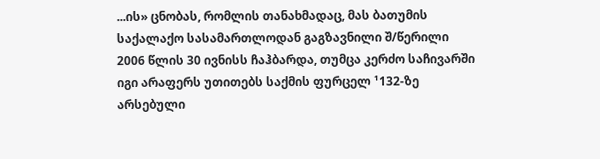...ის» ცნობას, რომლის თანახმადაც, მას ბათუმის საქალაქო სასამართლოდან გაგზავნილი შ/წერილი 2006 წლის 30 ივნისს ჩაჰბარდა, თუმცა კერძო საჩივარში იგი არაფერს უთითებს საქმის ფურცელ ¹132-ზე არსებული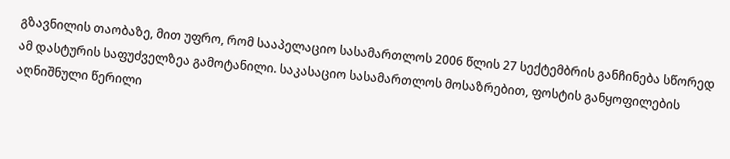გზავნილის თაობაზე, მით უფრო, რომ სააპელაციო სასამართლოს 2006 წლის 27 სექტემბრის განჩინება სწორედ ამ დასტურის საფუძველზეა გამოტანილი. საკასაციო სასამართლოს მოსაზრებით, ფოსტის განყოფილების აღნიშნული წერილი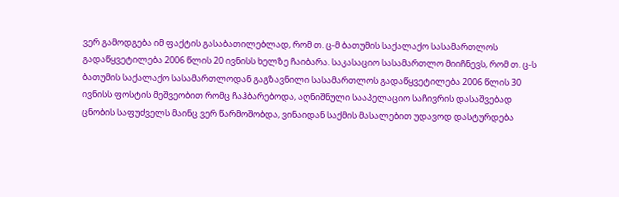ვერ გამოდგება იმ ფაქტის გასაბათილებლად, რომ თ. ც-მ ბათუმის საქალაქო სასამართლოს გადაწყვეტილება 2006 წლის 20 ივნისს ხელზე ჩაიბარა. საკასაციო სასამართლო მიიჩნევს, რომ თ. ც-ს ბათუმის საქალაქო სასამართლოდან გაგზავნილი სასამართლოს გადაწყვეტილება 2006 წლის 30 ივნისს ფოსტის მეშვეობით რომც ჩაჰბარებოდა, აღნიშნული სააპელაციო საჩივრის დასაშვებად ცნობის საფუძველს მაინც ვერ წარმოშობდა, ვინაიდან საქმის მასალებით უდავოდ დასტურდება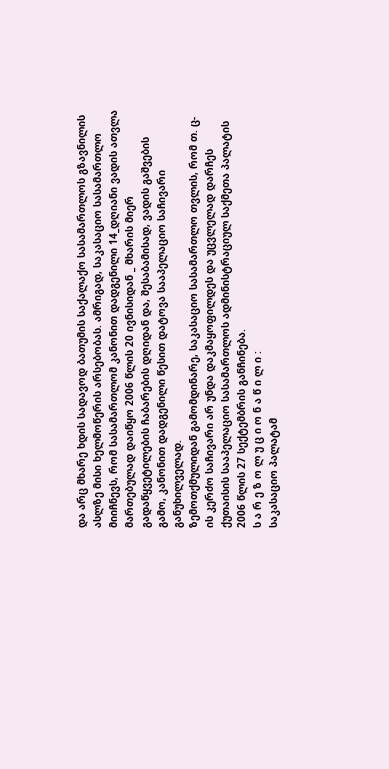და არც მხარე ხდის სადავოდ ბათუმის საქალაქო სასამართლოს გზავნილის ასლზე მისი ხელმოწერის არსებობას. ამრიგად, საკასაციო სასამართლო მიიჩნევს, რომ სასამართლომ კანონით დადგენილი 14_დღიანი ვადის ათვლა მართებულად დაიწყო 2006 წლის 20 ივნისიდან _ მხარის მიერ გადაწყვეტილების ჩაბარების დღიდან და, შესაბამისად, ვადის გაშვების გამო, კანონით დადგენილი წესით დატოვა სააპელაციო საჩივარი განუხილველად.
ზემოთქმულიდან გამომდინარე, საკასაციო სასამართლო თვლის, რომ თ. ც-ის კერძო საჩივარი არ უნდა დაკმაყოფილდეს და უცვლელად დარჩეს ქუთაისის სააპელაციო სასამართლოს ადმინისტრაციულ საქმეთა პალატის 2006 წლის 27 სექტემბრის განჩინება.
ს ა რ ე ზ ო ლ უ ც ი ო ნ ა წ ი ლ ი :
საკასაციო პალატამ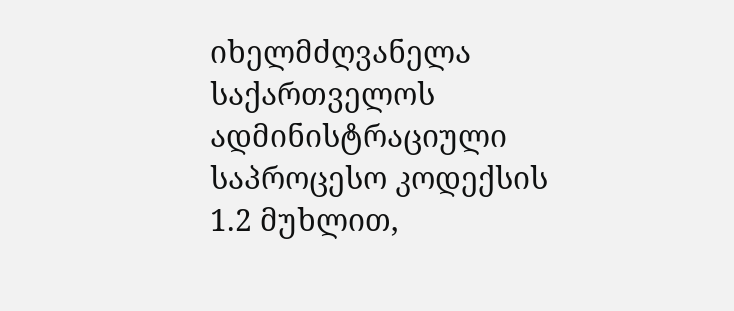იხელმძღვანელა საქართველოს ადმინისტრაციული საპროცესო კოდექსის 1.2 მუხლით,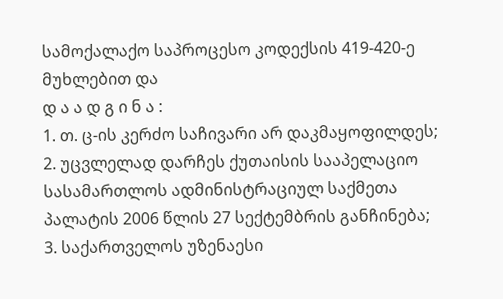სამოქალაქო საპროცესო კოდექსის 419-420-ე მუხლებით და
დ ა ა დ გ ი ნ ა :
1. თ. ც-ის კერძო საჩივარი არ დაკმაყოფილდეს;
2. უცვლელად დარჩეს ქუთაისის სააპელაციო სასამართლოს ადმინისტრაციულ საქმეთა პალატის 2006 წლის 27 სექტემბრის განჩინება;
3. საქართველოს უზენაესი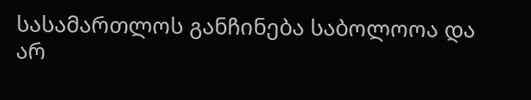სასამართლოს განჩინება საბოლოოა და არ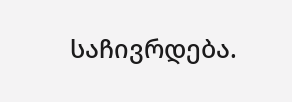საჩივრდება.